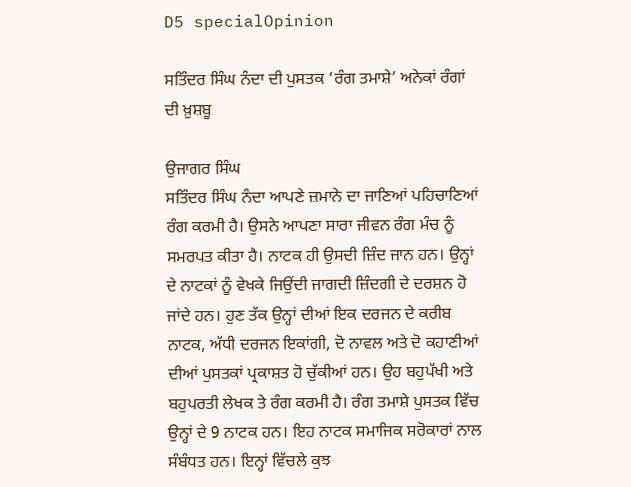D5 specialOpinion

ਸਤਿੰਦਰ ਸਿੰਘ ਨੰਦਾ ਦੀ ਪੁਸਤਕ ‘ਰੰਗ ਤਮਾਸ਼ੇ’ ਅਨੇਕਾਂ ਰੰਗਾਂ ਦੀ ਖ਼ੁਸ਼ਬੂ

ਉਜਾਗਰ ਸਿੰਘ
ਸਤਿੰਦਰ ਸਿੰਘ ਨੰਦਾ ਆਪਣੇ ਜ਼ਮਾਨੇ ਦਾ ਜਾਣਿਆਂ ਪਹਿਚਾਣਿਆਂ ਰੰਗ ਕਰਮੀ ਹੈ। ਉਸਨੇ ਆਪਣਾ ਸਾਰਾ ਜੀਵਨ ਰੰਗ ਮੰਚ ਨੂੰ ਸਮਰਪਤ ਕੀਤਾ ਹੈ। ਨਾਟਕ ਹੀ ਉਸਦੀ ਜ਼ਿੰਦ ਜਾਨ ਹਨ। ਉਨ੍ਹਾਂ ਦੇ ਨਾਟਕਾਂ ਨੂੰ ਵੇਖਕੇ ਜਿਉਂਦੀ ਜਾਗਦੀ ਜ਼ਿੰਦਗੀ ਦੇ ਦਰਸ਼ਨ ਹੋ ਜਾਂਦੇ ਹਨ। ਹੁਣ ਤੱਕ ਉਨ੍ਹਾਂ ਦੀਆਂ ਇਕ ਦਰਜਨ ਦੇ ਕਰੀਬ ਨਾਟਕ, ਅੱਧੀ ਦਰਜਨ ਇਕਾਂਗੀ, ਦੋ ਨਾਵਲ ਅਤੇ ਦੋ ਕਹਾਣੀਆਂ ਦੀਆਂ ਪੁਸਤਕਾਂ ਪ੍ਰਕਾਸ਼ਤ ਹੋ ਚੁੱਕੀਆਂ ਹਨ। ਉਹ ਬਹੁਪੱਖੀ ਅਤੇ ਬਹੁਪਰਤੀ ਲੇਖਕ ਤੇ ਰੰਗ ਕਰਮੀ ਹੈ। ਰੰਗ ਤਮਾਸ਼ੇ ਪੁਸਤਕ ਵਿੱਚ ਉਨ੍ਹਾਂ ਦੇ 9 ਨਾਟਕ ਹਨ। ਇਹ ਨਾਟਕ ਸਮਾਜਿਕ ਸਰੋਕਾਰਾਂ ਨਾਲ ਸੰਬੰਧਤ ਹਨ। ਇਨ੍ਹਾਂ ਵਿੱਚਲੇ ਕੁਝ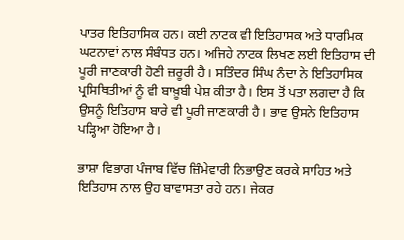ਪਾਤਰ ਇਤਿਹਾਸਿਕ ਹਨ। ਕਈ ਨਾਟਕ ਵੀ ਇਤਿਹਾਸਕ ਅਤੇ ਧਾਰਮਿਕ ਘਟਨਾਵਾਂ ਨਾਲ ਸੰਬੰਧਤ ਹਨ। ਅਜਿਹੇ ਨਾਟਕ ਲਿਖਣ ਲਈ ਇਤਿਹਾਸ ਦੀ ਪੂਰੀ ਜਾਣਕਾਰੀ ਹੋਣੀ ਜ਼ਰੂਰੀ ਹੈ। ਸਤਿੰਦਰ ਸਿੰਘ ਨੰਦਾ ਨੇ ਇਤਿਹਾਸਿਕ ਪ੍ਰਸਿਥਿਤੀਆਂ ਨੂੰ ਵੀ ਬਾਖ਼ੂਬੀ ਪੇਸ਼ ਕੀਤਾ ਹੈ। ਇਸ ਤੋਂ ਪਤਾ ਲਗਦਾ ਹੈ ਕਿ ਉਸਨੂੰ ਇਤਿਹਾਸ ਬਾਰੇ ਵੀ ਪੂਰੀ ਜਾਣਕਾਰੀ ਹੈ। ਭਾਵ ਉਸਨੇ ਇਤਿਹਾਸ ਪੜ੍ਹਿਆ ਹੋਇਆ ਹੈ।

ਭਾਸ਼ਾ ਵਿਭਾਗ ਪੰਜਾਬ ਵਿੱਚ ਜ਼ਿੰਮੇਵਾਰੀ ਨਿਭਾਉਣ ਕਰਕੇ ਸਾਹਿਤ ਅਤੇ ਇਤਿਹਾਸ ਨਾਲ ਉਹ ਬਾਵਾਸਤਾ ਰਹੇ ਹਨ। ਜੇਕਰ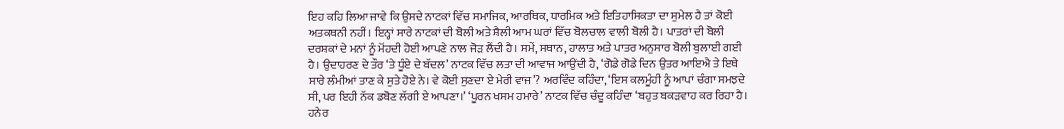ਇਹ ਕਹਿ ਲਿਆ ਜਾਵੇ ਕਿ ਉਸਦੇ ਨਾਟਕਾਂ ਵਿੱਚ ਸਮਾਜਿਕ, ਆਰਥਿਕ, ਧਾਰਮਿਕ ਅਤੇ ਇਤਿਹਾਸਿਕਤਾ ਦਾ ਸੁਮੇਲ ਹੈ ਤਾਂ ਕੋਈ ਅਤਕਥਨੀ ਨਹੀਂ। ਇਨ੍ਹਾਂ ਸਾਰੇ ਨਾਟਕਾਂ ਦੀ ਬੋਲੀ ਅਤੇ ਸ਼ੈਲੀ ਆਮ ਘਰਾਂ ਵਿੱਚ ਬੋਲਚਾਲ ਵਾਲੀ ਬੋਲੀ ਹੈ। ਪਾਤਰਾਂ ਦੀ ਬੋਲੀ ਦਰਸ਼ਕਾਂ ਦੇ ਮਨਾਂ ਨੂੰ ਮੋਂਹਦੀ ਹੋਈ ਆਪਣੇ ਨਾਲ ਜੋੜ ਲੈਂਦੀ ਹੈ। ਸਮੇਂ, ਸਥਾਨ, ਹਾਲਾਤ ਅਤੇ ਪਾਤਰ ਅਨੁਸਾਰ ਬੋਲੀ ਬੁਲਾਈ ਗਈ ਹੈ। ਉਦਾਹਰਣ ਦੇ ਤੌਰ ‘ਤੇ ਧੂੰਏ ਦੇ ਬੱਦਲ’ ਨਾਟਕ ਵਿੱਚ ਲਤਾ ਦੀ ਆਵਾਜ ਆਉਂਦੀ ਹੈ, ‘ਗੋਡੇ ਗੋਡੇ ਦਿਨ ਉਤਰ ਆਇਐ ਤੇ ਇਥੇ ਸਾਰੇ ਲੰਮੀਆਂ ਤਾਣ ਕੇ ਸੁਤੇ ਹੋਏ ਨੇ। ਵੇ ਕੋਈ ਸੁਣਦਾ ਏ ਮੇਰੀ ਵਾਜ’? ਅਰਵਿੰਦ ਕਹਿੰਦਾ, ‘ਇਸ ਕਲਮੂੰਹੀ ਨੂੰ ਆਪਾਂ ਚੰਗਾ ਸਮਝਦੇ ਸੀ, ਪਰ ਇਹੀ ਨੱਕ ਡਬੋਣ ਲੱਗੀ ਏ ਆਪਣਾ।’ ‘ਪੂਰਨ ਖਸਮ ਹਮਾਰੇ’ ਨਾਟਕ ਵਿੱਚ ਚੰਦੂ ਕਹਿੰਦਾ ‘ਬਹੁਤ ਬਕੜਵਾਹ ਕਰ ਰਿਹਾ ਹੈ। ਹਨੇਰ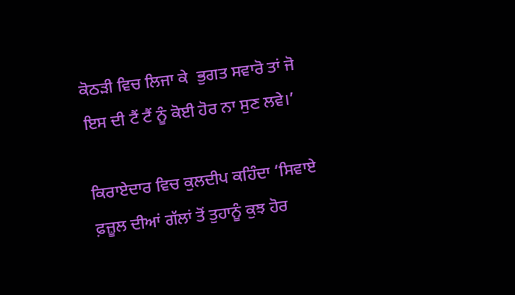ਕੋਠੜੀ ਵਿਚ ਲਿਜਾ ਕੇ  ਭੁਗਤ ਸਵਾਰੋ ਤਾਂ ਜੋ ਇਸ ਦੀ ਟੈਂ ਟੈਂ ਨੂੰ ਕੋਈ ਹੋਰ ਨਾ ਸੁਣ ਲਵੇ।’

ਕਿਰਾਏਦਾਰ ਵਿਚ ਕੁਲਦੀਪ ਕਹਿੰਦਾ ‘ਸਿਵਾਏ ਫ਼ਜ਼ੂਲ ਦੀਆਂ ਗੱਲਾਂ ਤੋਂ ਤੁਹਾਨੂੰ ਕੁਝ ਹੋਰ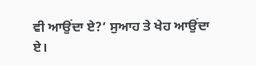ਵੀ ਆਉਂਦਾ ਏ?’ ਸੁਆਹ ਤੇ ਖੇਹ ਆਉਂਦਾ ਏ।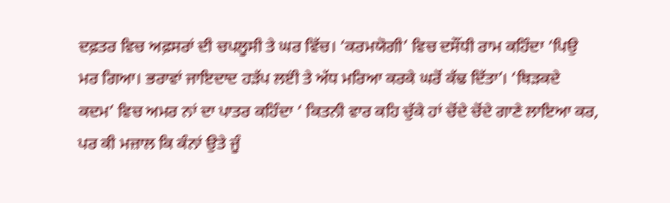ਦਫ਼ਤਰ ਵਿਚ ਅਫ਼ਸਰਾਂ ਦੀ ਚਪਲੂਸੀ ਤੇ ਘਰ ਵਿੱਚ। ‘ਕਰਮਯੋਗੀ’ ਵਿਚ ਦਸੌਂਧੀ ਰਾਮ ਕਹਿੰਦਾ ‘ਪਿਉ ਮਰ ਗਿਆ। ਭਰਾਵਾਂ ਜਾਇਦਾਦ ਹੜੱਪ ਲੲਂੀ ਤੇ ਅੱਧ ਮਰਿਆ ਕਰਕੇ ਘਰੋਂ ਕੱਢ ਦਿੱਤਾ’। ‘ਥਿੜਕਦੇ ਕਦਮ’ ਵਿਚ ਅਮਰ ਨਾਂ ਦਾ ਪਾਤਰ ਕਹਿੰਦਾ ‘ ਕਿਤਨੀ ਵਾਰ ਕਹਿ ਚੁੱਕੇ ਹਾਂ ਚੋਂਦੇ ਚੋਂਦੇ ਗਾਣੇ ਲਾਇਆ ਕਰ, ਪਰ ਕੀ ਮਜ਼ਾਲ ਕਿ ਕੰਨਾਂ ਉਤੇ ਜੂੰ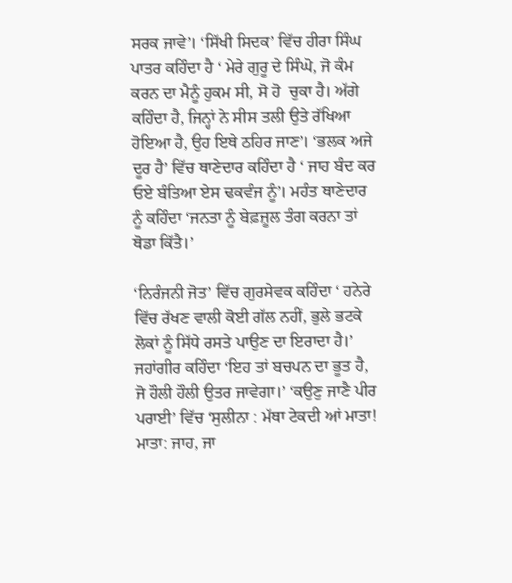ਸਰਕ ਜਾਵੇ’। ‘ਸਿੱਖੀ ਸਿਦਕ’ ਵਿੱਚ ਹੀਰਾ ਸਿੰਘ ਪਾਤਰ ਕਹਿੰਦਾ ਹੈ ‘ ਮੇਰੇ ਗੁਰੂ ਦੇ ਸਿੰਘੋ, ਜੋ ਕੰਮ ਕਰਨ ਦਾ ਮੈਨੂੰ ਹੁਕਮ ਸੀ, ਸੋ ਹੋ  ਚੁਕਾ ਹੈ। ਅੱਗੇ ਕਹਿੰਦਾ ਹੈ, ਜਿਨ੍ਹਾਂ ਨੇ ਸੀਸ ਤਲੀ ਉਤੇ ਰੱਖਿਆ ਹੋਇਆ ਹੈ, ਉਹ ਇਥੇ ਠਹਿਰ ਜਾਣ’। ‘ਭਲਕ ਅਜੇ ਦੂਰ ਹੈ’ ਵਿੱਚ ਥਾਣੇਦਾਰ ਕਹਿੰਦਾ ਹੈ ‘ ਜਾਹ ਬੰਦ ਕਰ ਓਏ ਬੰਤਿਆ ਏਸ ਢਕਵੰਜ ਨੂੰ’। ਮਹੰਤ ਥਾਣੇਦਾਰ ਨੂੰ ਕਹਿੰਦਾ ‘ਜਨਤਾ ਨੂੰ ਬੇਫ਼ਜ਼ੂਲ ਤੰਗ ਕਰਨਾ ਤਾਂ ਥੋਡਾ ਕਿੱਤੈ।’

‘ਨਿਰੰਜਨੀ ਜੋਤ’ ਵਿੱਚ ਗੁਰਸੇਵਕ ਕਹਿੰਦਾ ‘ ਹਨੇਰੇ ਵਿੱਚ ਰੱਖਣ ਵਾਲੀ ਕੋਈ ਗੱਲ ਨਹੀਂ, ਭੁਲੇ ਭਟਕੇ ਲੋਕਾਂ ਨੂੰ ਸਿੱਧੇ ਰਸਤੇ ਪਾਉਣ ਦਾ ਇਰਾਦਾ ਹੈ।’ ਜਹਾਂਗੀਰ ਕਹਿੰਦਾ ‘ਇਹ ਤਾਂ ਬਚਪਨ ਦਾ ਭੂਤ ਹੈ, ਜੋ ਹੌਲੀ ਹੌਲੀ ਉਤਰ ਜਾਵੇਗਾ।’ ‘ਕਉਣੁ ਜਾਣੈ ਪੀਰ ਪਰਾਈ’ ਵਿੱਚ ‘ਸੁਲੀਨਾ : ਮੱਥਾ ਟੇਕਦੀ ਆਂ ਮਾਤਾ! ਮਾਤਾ: ਜਾਹ, ਜਾ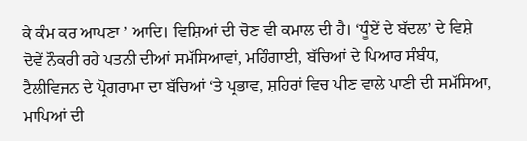ਕੇ ਕੰਮ ਕਰ ਆਪਣਾ ’ ਆਦਿ। ਵਿਸ਼ਿਆਂ ਦੀ ਚੋਣ ਵੀ ਕਮਾਲ ਦੀ ਹੈ। ‘ਧੂੰਏਂ ਦੇ ਬੱਦਲ’ ਦੇ ਵਿਸ਼ੇ ਦੋਵੇਂ ਨੌਕਰੀ ਰਹੇ ਪਤਨੀ ਦੀਆਂ ਸਮੱਸਿਆਵਾਂ, ਮਹਿੰਗਾਈ, ਬੱਚਿਆਂ ਦੇ ਪਿਆਰ ਸੰਬੰਧ, ਟੈਲੀਵਿਜਨ ਦੇ ਪ੍ਰੋਗਰਾਮਾ ਦਾ ਬੱਚਿਆਂ ‘ਤੇ ਪ੍ਰਭਾਵ, ਸ਼ਹਿਰਾਂ ਵਿਚ ਪੀਣ ਵਾਲੇ ਪਾਣੀ ਦੀ ਸਮੱਸਿਆ, ਮਾਪਿਆਂ ਦੀ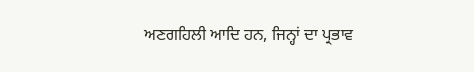ਅਣਗਹਿਲੀ ਆਦਿ ਹਨ, ਜਿਨ੍ਹਾਂ ਦਾ ਪ੍ਰਭਾਵ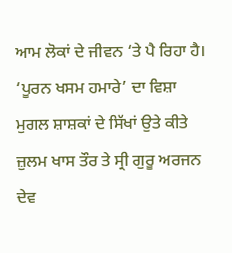ਆਮ ਲੋਕਾਂ ਦੇ ਜੀਵਨ ‘ਤੇ ਪੈ ਰਿਹਾ ਹੈ। ‘ਪੂਰਨ ਖਸਮ ਹਮਾਰੇ’ ਦਾ ਵਿਸ਼ਾ ਮੁਗਲ ਸ਼ਾਸ਼ਕਾਂ ਦੇ ਸਿੱਖਾਂ ਉਤੇ ਕੀਤੇ ਜ਼ੁਲਮ ਖਾਸ ਤੌਰ ਤੇ ਸ੍ਰੀ ਗੁਰੂ ਅਰਜਨ ਦੇਵ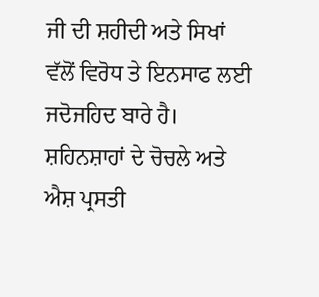ਜੀ ਦੀ ਸ਼ਹੀਦੀ ਅਤੇ ਸਿਖਾਂ ਵੱਲੋਂ ਵਿਰੋਧ ਤੇ ਇਨਸਾਫ ਲਈ ਜਦੋਜਹਿਦ ਬਾਰੇ ਹੈ। ਸ਼ਹਿਨਸ਼ਾਹਾਂ ਦੇ ਚੋਚਲੇ ਅਤੇ ਐਸ਼ ਪ੍ਰਸਤੀ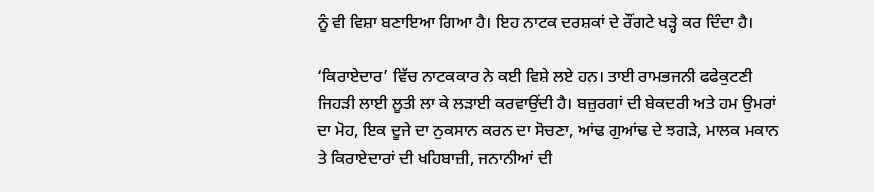ਨੂੰ ਵੀ ਵਿਸ਼ਾ ਬਣਾਇਆ ਗਿਆ ਹੈ। ਇਹ ਨਾਟਕ ਦਰਸ਼ਕਾਂ ਦੇ ਰੌਂਗਟੇ ਖੜ੍ਹੇ ਕਰ ਦਿੰਦਾ ਹੈ।

‘ਕਿਰਾਏਦਾਰ’ ਵਿੱਚ ਨਾਟਕਕਾਰ ਨੇ ਕਈ ਵਿਸ਼ੇ ਲਏ ਹਨ। ਤਾਈ ਰਾਮਭਜਨੀ ਫਫੇਕੁਟਣੀ ਜਿਹੜੀ ਲਾਈ ਲੂਤੀ ਲਾ ਕੇ ਲੜਾਈ ਕਰਵਾਉਂਦੀ ਹੈ। ਬਜ਼ੁਰਗਾਂ ਦੀ ਬੇਕਦਰੀ ਅਤੇ ਹਮ ਉਮਰਾਂ ਦਾ ਮੋਹ, ਇਕ ਦੂਜੇ ਦਾ ਨੁਕਸਾਨ ਕਰਨ ਦਾ ਸੋਚਣਾ, ਆਂਢ ਗੁਆਂਢ ਦੇ ਝਗੜੇ, ਮਾਲਕ ਮਕਾਨ ਤੇ ਕਿਰਾਏਦਾਰਾਂ ਦੀ ਖਹਿਬਾਜ਼ੀ, ਜਨਾਨੀਆਂ ਦੀ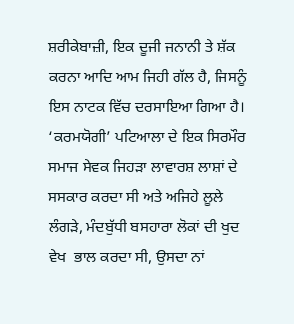ਸ਼ਰੀਕੇਬਾਜ਼ੀ, ਇਕ ਦੂਜੀ ਜਨਾਨੀ ਤੇ ਸ਼ੱਕ ਕਰਨਾ ਆਦਿ ਆਮ ਜਿਹੀ ਗੱਲ ਹੈ, ਜਿਸਨੂੰ ਇਸ ਨਾਟਕ ਵਿੱਚ ਦਰਸਾਇਆ ਗਿਆ ਹੈ। ‘ਕਰਮਯੋਗੀ’ ਪਟਿਆਲਾ ਦੇ ਇਕ ਸਿਰਮੌਰ ਸਮਾਜ ਸੇਵਕ ਜਿਹੜਾ ਲਾਵਾਰਸ਼ ਲਾਸ਼ਾਂ ਦੇ ਸਸਕਾਰ ਕਰਦਾ ਸੀ ਅਤੇ ਅਜਿਹੇ ਲੂਲੇ ਲੰਗੜੇ, ਮੰਦਬੁੱਧੀ ਬਸਹਾਰਾ ਲੋਕਾਂ ਦੀ ਖੁਦ ਵੇਖ  ਭਾਲ ਕਰਦਾ ਸੀ, ਉਸਦਾ ਨਾਂ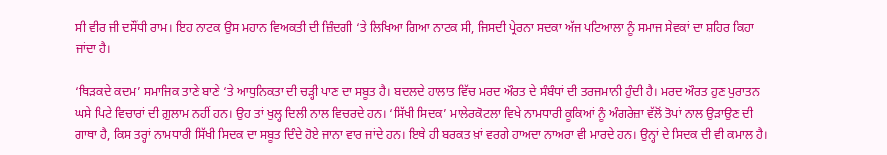ਸੀ ਵੀਰ ਜੀ ਦਸੌਂਧੀ ਰਾਮ। ਇਹ ਨਾਟਕ ਉਸ ਮਹਾਨ ਵਿਅਕਤੀ ਦੀ ਜ਼ਿੰਦਗੀ ‘ਤੇ ਲਿਖਿਆ ਗਿਆ ਨਾਟਕ ਸੀ, ਜਿਸਦੀ ਪ੍ਰੇਰਨਾ ਸਦਕਾ ਅੱਜ ਪਟਿਆਲਾ ਨੂੰ ਸਮਾਜ ਸੇਵਕਾਂ ਦਾ ਸ਼ਹਿਰ ਕਿਹਾ ਜਾਂਦਾ ਹੈ।

‘ਥਿੜਕਦੇ ਕਦਮ’ ਸਮਾਜਿਕ ਤਾਣੇ ਬਾਣੇ ‘ਤੇ ਆਧੁਨਿਕਤਾ ਦੀ ਚੜ੍ਹੀ ਪਾਣ ਦਾ ਸਬੂਤ ਹੈ। ਬਦਲਦੇ ਹਾਲਾਤ ਵਿੱਚ ਮਰਦ ਔਰਤ ਦੇ ਸੰਬੰਧਾਂ ਦੀ ਤਰਜਮਾਨੀ ਹੁੰਦੀ ਹੈ। ਮਰਦ ਔਰਤ ਹੁਣ ਪੁਰਾਤਨ ਘਸੇ ਪਿਟੇ ਵਿਚਾਰਾਂ ਦੀ ਗ਼ੁਲਾਮ ਨਹੀਂ ਹਨ। ਉਹ ਤਾਂ ਖੁਲ੍ਹ ਦਿਲੀ ਨਾਲ ਵਿਚਰਦੇ ਹਨ। ‘ਸਿੱਖੀ ਸਿਦਕ’ ਮਾਲੇਰਕੋਟਲਾ ਵਿਖੇ ਨਾਮਧਾਰੀ ਕੂਕਿਆਂ ਨੂੰ ਅੰਗਰੇਜ਼ਾ ਵੱਲੋਂ ਤੋਪਾਂ ਨਾਲ ਉੜਾਉਣ ਦੀ ਗਾਥਾ ਹੈ, ਕਿਸ ਤਰ੍ਹਾਂ ਨਾਮਧਾਰੀ ਸਿੱਖੀ ਸਿਦਕ ਦਾ ਸਬੂਤ ਦਿੰਦੇ ਹੋਏ ਜਾਨਾ ਵਾਰ ਜਾਂਦੇ ਹਨ। ਇਥੇ ਹੀ ਬਰਕਤ ਖ਼ਾਂ ਵਰਗੇ ਹਾਅਦਾ ਨਾਅਰਾ ਵੀ ਮਾਰਦੇ ਹਨ। ਉਨ੍ਹਾਂ ਦੇ ਸਿਦਕ ਦੀ ਵੀ ਕਮਾਲ ਹੈ।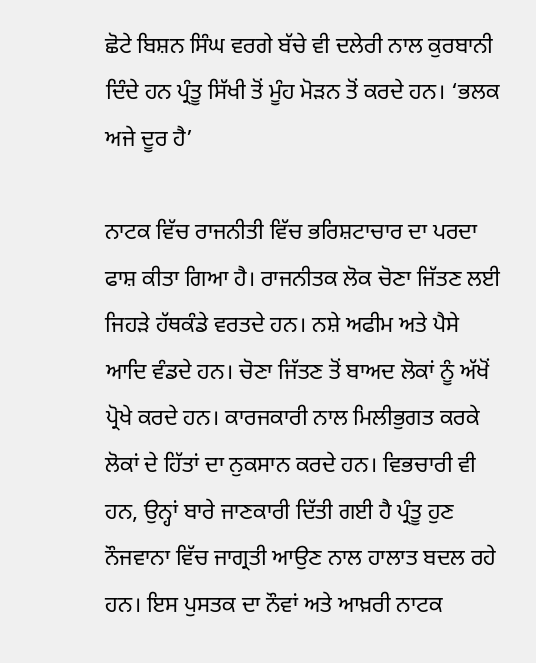ਛੋਟੇ ਬਿਸ਼ਨ ਸਿੰਘ ਵਰਗੇ ਬੱਚੇ ਵੀ ਦਲੇਰੀ ਨਾਲ ਕੁਰਬਾਨੀ ਦਿੰਦੇ ਹਨ ਪ੍ਰੰਤੂ ਸਿੱਖੀ ਤੋਂ ਮੂੰਹ ਮੋੜਨ ਤੋਂ ਕਰਦੇ ਹਨ। ‘ਭਲਕ ਅਜੇ ਦੂਰ ਹੈ’

ਨਾਟਕ ਵਿੱਚ ਰਾਜਨੀਤੀ ਵਿੱਚ ਭਰਿਸ਼ਟਾਚਾਰ ਦਾ ਪਰਦਾ ਫਾਸ਼ ਕੀਤਾ ਗਿਆ ਹੈ। ਰਾਜਨੀਤਕ ਲੋਕ ਚੋਣਾ ਜਿੱਤਣ ਲਈ ਜਿਹੜੇ ਹੱਥਕੰਡੇ ਵਰਤਦੇ ਹਨ। ਨਸ਼ੇ ਅਫੀਮ ਅਤੇ ਪੈਸੇ ਆਦਿ ਵੰਡਦੇ ਹਨ। ਚੋਣਾ ਜਿੱਤਣ ਤੋਂ ਬਾਅਦ ਲੋਕਾਂ ਨੂੰ ਅੱਖੋਂ ਪ੍ਰੋਖੇ ਕਰਦੇ ਹਨ। ਕਾਰਜਕਾਰੀ ਨਾਲ ਮਿਲੀਭੁਗਤ ਕਰਕੇ ਲੋਕਾਂ ਦੇ ਹਿੱਤਾਂ ਦਾ ਨੁਕਸਾਨ ਕਰਦੇ ਹਨ। ਵਿਭਚਾਰੀ ਵੀ ਹਨ, ਉਨ੍ਹਾਂ ਬਾਰੇ ਜਾਣਕਾਰੀ ਦਿੱਤੀ ਗਈ ਹੈ ਪ੍ਰੰਤੂ ਹੁਣ ਨੌਜਵਾਨਾ ਵਿੱਚ ਜਾਗ੍ਰਤੀ ਆਉਣ ਨਾਲ ਹਾਲਾਤ ਬਦਲ ਰਹੇ ਹਨ। ਇਸ ਪੁਸਤਕ ਦਾ ਨੌਵਾਂ ਅਤੇ ਆਖ਼ਰੀ ਨਾਟਕ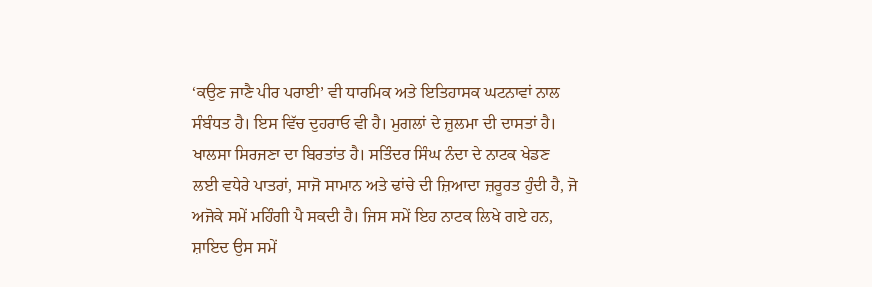‘ਕਉਣ ਜਾਣੈ ਪੀਰ ਪਰਾਈ’ ਵੀ ਧਾਰਮਿਕ ਅਤੇ ਇਤਿਹਾਸਕ ਘਟਨਾਵਾਂ ਨਾਲ ਸੰਬੰਧਤ ਹੈ। ਇਸ ਵਿੱਚ ਦੁਹਰਾਓ ਵੀ ਹੈ। ਮੁਗਲਾਂ ਦੇ ਜ਼ੁਲਮਾ ਦੀ ਦਾਸਤਾਂ ਹੈ। ਖਾਲਸਾ ਸਿਰਜਣਾ ਦਾ ਬਿਰਤਾਂਤ ਹੈ। ਸਤਿੰਦਰ ਸਿੰਘ ਨੰਦਾ ਦੇ ਨਾਟਕ ਖੇਡਣ ਲਈ ਵਧੇਰੇ ਪਾਤਰਾਂ, ਸਾਜੋ ਸਾਮਾਨ ਅਤੇ ਢਾਂਚੇ ਦੀ ਜ਼ਿਆਦਾ ਜ਼ਰੂਰਤ ਹੁੰਦੀ ਹੈ, ਜੋ ਅਜੋਕੇ ਸਮੇਂ ਮਹਿੰਗੀ ਪੈ ਸਕਦੀ ਹੈ। ਜਿਸ ਸਮੇਂ ਇਹ ਨਾਟਕ ਲਿਖੇ ਗਏ ਹਨ, ਸ਼ਾਇਦ ਉਸ ਸਮੇਂ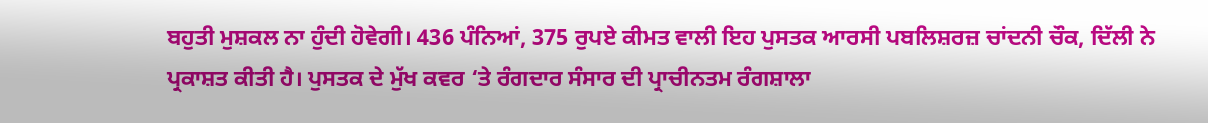ਬਹੁਤੀ ਮੁਸ਼ਕਲ ਨਾ ਹੁੰਦੀ ਹੋਵੇਗੀ। 436 ਪੰਨਿਆਂ, 375 ਰੁਪਏ ਕੀਮਤ ਵਾਲੀ ਇਹ ਪੁਸਤਕ ਆਰਸੀ ਪਬਲਿਸ਼ਰਜ਼ ਚਾਂਦਨੀ ਚੌਕ, ਦਿੱਲੀ ਨੇ ਪ੍ਰਕਾਸ਼ਤ ਕੀਤੀ ਹੈ। ਪੁਸਤਕ ਦੇ ਮੁੱਖ ਕਵਰ ‘ਤੇ ਰੰਗਦਾਰ ਸੰਸਾਰ ਦੀ ਪ੍ਰਾਚੀਨਤਮ ਰੰਗਸ਼ਾਲਾ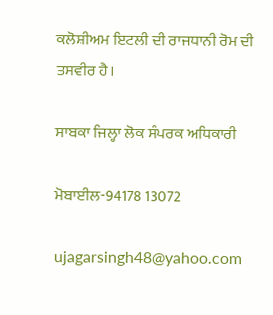ਕਲੋਸ਼ੀਅਮ ਇਟਲੀ ਦੀ ਰਾਜਧਾਨੀ ਰੋਮ ਦੀ ਤਸਵੀਰ ਹੈ।

ਸਾਬਕਾ ਜਿਲ੍ਹਾ ਲੋਕ ਸੰਪਰਕ ਅਧਿਕਾਰੀ

ਮੋਬਾਈਲ-94178 13072

ujagarsingh48@yahoo.com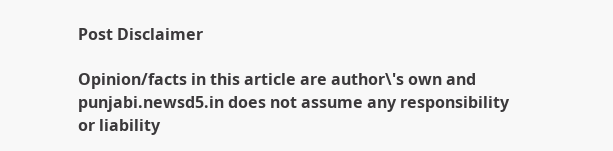Post Disclaimer

Opinion/facts in this article are author\'s own and punjabi.newsd5.in does not assume any responsibility or liability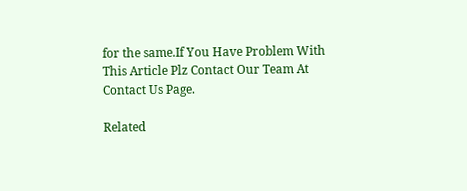for the same.If You Have Problem With This Article Plz Contact Our Team At Contact Us Page.

Related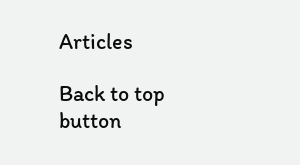Articles

Back to top button